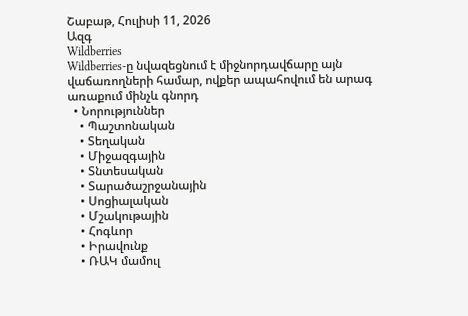Շաբաթ, Հուլիսի 11, 2026
Ազգ
Wildberries
Wildberries-ը նվազեցնում է միջնորդավճարը այն վաճառողների համար, ովքեր ապահովում են արագ առաքում մինչև գնորդ
  • Նորություններ
    • Պաշտոնական
    • Տեղական
    • Միջազգային
    • Տնտեսական
    • Տարածաշրջանային
    • Սոցիալական
    • Մշակութային
    • Հոգևոր
    • Իրավունք
    • ՌԱԿ մամուլ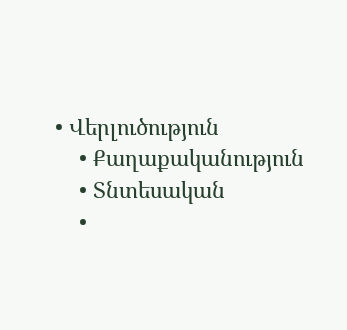• Վերլուծություն
    • Քաղաքականություն
    • Տնտեսական
    •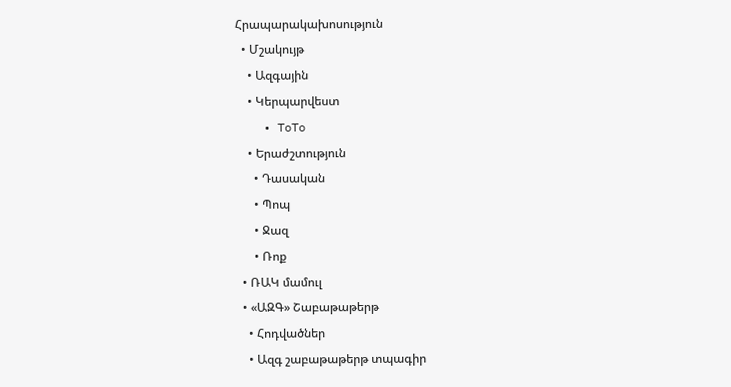Հրապարակախոսություն
  • Մշակույթ
    • Ազգային
    • Կերպարվեստ
    • ToTo
    • Երաժշտություն
      • Դասական
      • Պոպ
      • Ջազ
      • Ռոք
  • ՌԱԿ մամուլ
  • «ԱԶԳ» Շաբաթաթերթ
    • Հոդվածներ
    • Ազգ շաբաթաթերթ տպագիր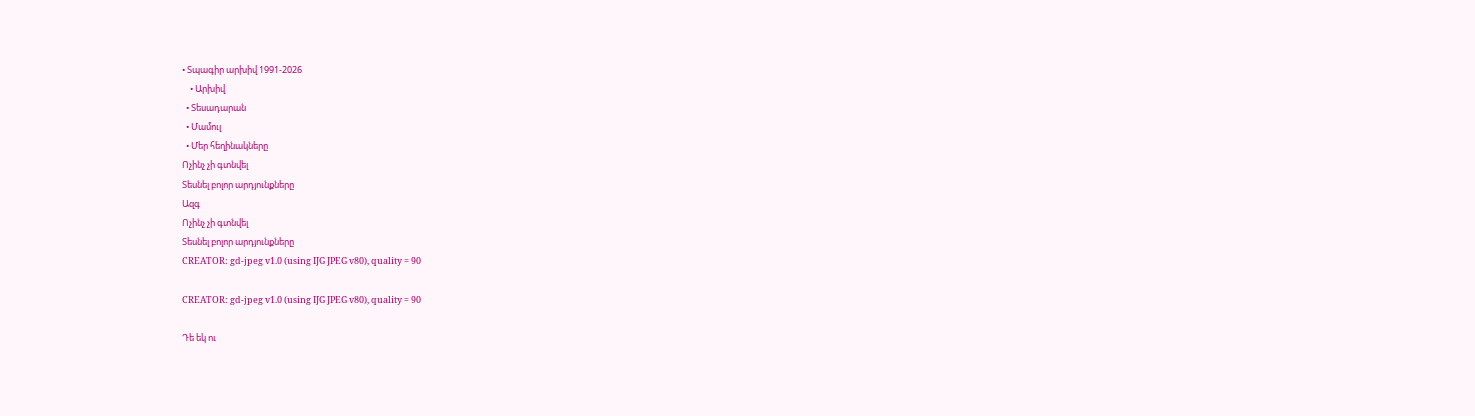• Տպագիր արխիվ 1991-2026
    • Արխիվ
  • Տեսադարան
  • Մամուլ
  • Մեր հեղինակները
Ոչինչ չի գտնվել
Տեսնել բոլոր արդյունքները
Ազգ
Ոչինչ չի գտնվել
Տեսնել բոլոր արդյունքները
CREATOR: gd-jpeg v1.0 (using IJG JPEG v80), quality = 90

CREATOR: gd-jpeg v1.0 (using IJG JPEG v80), quality = 90

Դե եկ ու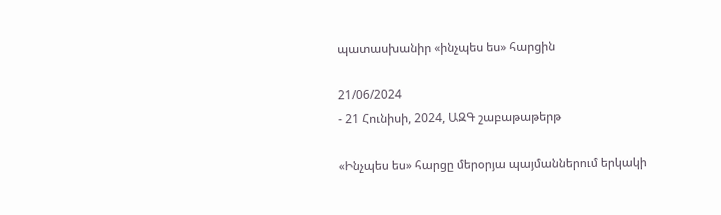պատասխանիր «ինչպես ես» հարցին

21/06/2024
- 21 Հունիսի, 2024, ԱԶԳ շաբաթաթերթ

«Ինչպես ես» հարցը մերօրյա պայմաններում երկակի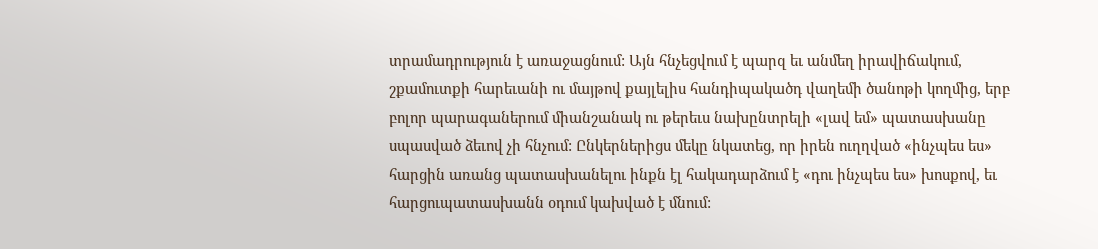տրամադրություն է առաջացնում: Այն հնչեցվում է պարզ եւ անմեղ իրավիճակում, շքամուտքի հարեւանի ու մայթով քայլելիս հանդիպակածդ վաղեմի ծանոթի կողմից, երբ բոլոր պարագաներում միանշանակ ու թերեւս նախընտրելի «լավ եմ» պատասխանը սպասված ձեւով չի հնչում: Ընկերներիցս մեկը նկատեց, որ իրեն ուղղված «ինչպես ես» հարցին առանց պատասխանելու ինքն էլ հակադարձում է «դու ինչպես ես» խոսքով, եւ հարցուպատասխանն օդում կախված է մնում: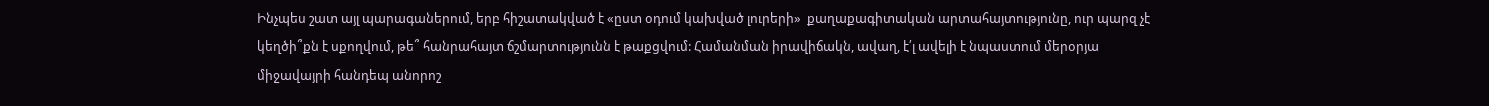Ինչպես շատ այլ պարագաներում, երբ հիշատակված է «ըստ օդում կախված լուրերի»  քաղաքագիտական արտահայտությունը, ուր պարզ չէ կեղծի՞քն է սքողվում, թե՞ հանրահայտ ճշմարտությունն է թաքցվում: Համանման իրավիճակն, ավաղ, է՛լ ավելի է նպաստում մերօրյա միջավայրի հանդեպ անորոշ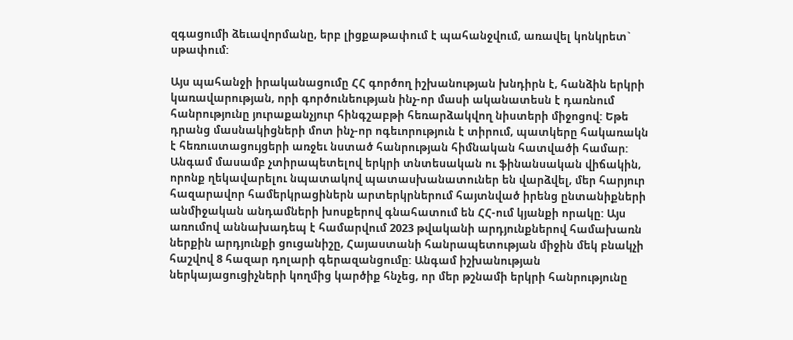զգացումի ձեւավորմանը, երբ լիցքաթափում է պահանջվում, առավել կոնկրետ` սթափում:

Այս պահանջի իրականացումը ՀՀ գործող իշխանության խնդիրն է, հանձին երկրի կառավարության, որի գործունեության ինչ-որ մասի ականատեսն է դառնում հանրությունը յուրաքանչյուր հինգշաբթի հեռարձակվող նիստերի միջոցով: Եթե դրանց մասնակիցների մոտ ինչ-որ ոգեւորություն է տիրում, պատկերը հակառակն է հեռուստացույցերի առջեւ նստած հանրության հիմնական հատվածի համար: Անգամ մասամբ չտիրապետելով երկրի տնտեսական ու ֆինանսական վիճակին, որոնք ղեկավարելու նպատակով պատասխանատուներ են վարձվել, մեր հարյուր հազարավոր համերկրացիներն արտերկրներում հայտնված իրենց ընտանիքների անմիջական անդամների խոսքերով գնահատում են ՀՀ-ում կյանքի որակը: Այս առումով աննախադեպ է համարվում 2023 թվականի արդյունքներով համախառն ներքին արդյունքի ցուցանիշը, Հայաստանի հանրապետության միջին մեկ բնակչի հաշվով 8 հազար դոլարի գերազանցումը: Անգամ իշխանության ներկայացուցիչների կողմից կարծիք հնչեց, որ մեր թշնամի երկրի հանրությունը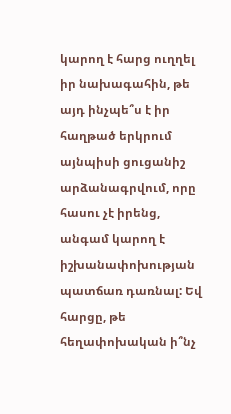կարող է հարց ուղղել իր նախագահին, թե այդ ինչպե՞ս է իր հաղթած երկրում այնպիսի ցուցանիշ արձանագրվում, որը հասու չէ իրենց, անգամ կարող է իշխանափոխության պատճառ դառնալ: Եվ հարցը, թե հեղափոխական ի՞նչ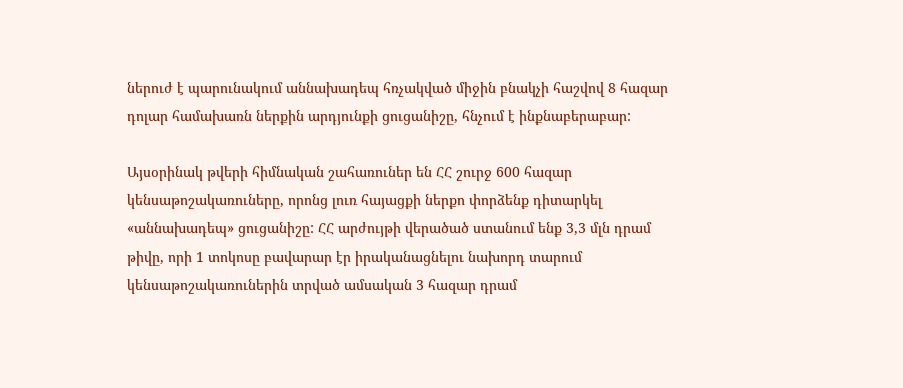ներուժ է պարունակում աննախադեպ հռչակված միջին բնակչի հաշվով 8 հազար դոլար համախառն ներքին արդյունքի ցուցանիշը, հնչում է ինքնաբերաբար:

Այսօրինակ թվերի հիմնական շահառուներ են ՀՀ շուրջ 600 հազար կենսաթոշակառուները, որոնց լուռ հայացքի ներքո փորձենք դիտարկել «աննախադեպ» ցուցանիշը: ՀՀ արժույթի վերածած ստանում ենք 3,3 մլն դրամ թիվը, որի 1 տոկոսը բավարար էր իրականացնելու նախորդ տարում կենսաթոշակառուներին տրված ամսական 3 հազար դրամ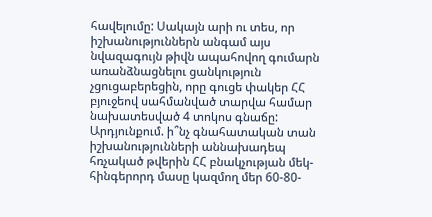հավելումը: Սակայն արի ու տես, որ իշխանություններն անգամ այս նվազագույն թիվն ապահովող գումարն առանձնացնելու ցանկություն չցուցաբերեցին, որը գուցե փակեր ՀՀ բյուջեով սահմանված տարվա համար նախատեսված 4 տոկոս գնաճը: Արդյունքում. ի՞նչ գնահատական տան իշխանությունների աննախադեպ հռչակած թվերին ՀՀ բնակչության մեկ-հինգերորդ մասը կազմող մեր 60-80-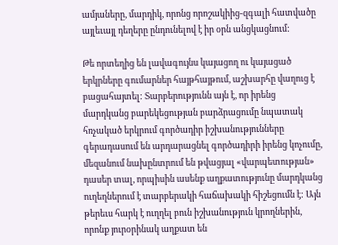ամյաները, մարդիկ, որոնց որոշակիից-զգալի հատվածը այլեւայլ դեղերը ընդունելով է իր օրն անցկացնում:

Թե որտեղից են լավագույնս կայացող ու կայացած երկրները գումարներ հայթհայթում, աշխարհը վաղուց է բացահայտել: Տարբերությունն այն է, որ իրենց մարդկանց բարեկեցության բարձրացումը նպատակ հռչակած երկրում գործադիր իշխանությունները գերադասում են արդարացնել գործադիրի իրենց կոչումը, մեզանում նախընտրում են թվացյալ «վարպետության» դասեր տալ, որպիսին ասենք աղքատությունը մարդկանց ուղեղներում է տարբերակի հաճախակի հիշեցումն է: Այն թերեւս հարկ է ուղղել բուն իշխանություն կրողներին, որոնք յուրօրինակ աղքատ են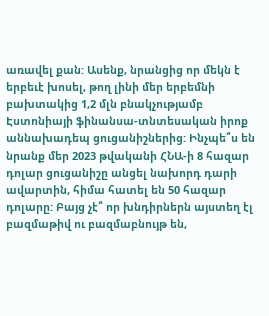առավել քան: Ասենք, նրանցից որ մեկն է երբեւէ խոսել, թող լինի մեր երբեմնի բախտակից 1,2 մլն բնակչությամբ Էստոնիայի ֆինանսա-տնտեսական իրոք աննախադեպ ցուցանիշներից: Ինչպե՞ս են նրանք մեր 2023 թվականի ՀՆԱ-ի 8 հազար դոլար ցուցանիշը անցել նախորդ դարի ավարտին, հիմա հատել են 50 հազար դոլարը: Բայց չէ՞ որ խնդիրներն այստեղ էլ բազմաթիվ ու բազմաբնույթ են,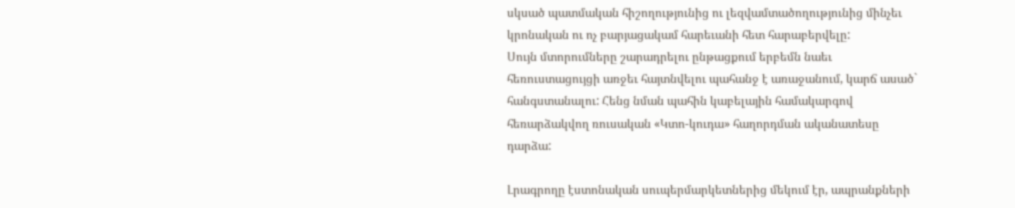սկսած պատմական հիշողությունից ու լեզվամտածողությունից մինչեւ կրոնական ու ոչ բարյացակամ հարեւանի հետ հարաբերվելը:
Սույն մտորումները շարադրելու ընթացքում երբեմն նաեւ հեռուստացույցի առջեւ հայտնվելու պահանջ է առաջանում, կարճ ասած` հանգստանալու: Հենց նման պահին կաբելային համակարգով հեռարձակվող ռուսական «Կտո-կուդա» հաղորդման ականատեսը դարձա:

Լրագրողը էստոնական սուպերմարկետներից մեկում էր, ապրանքների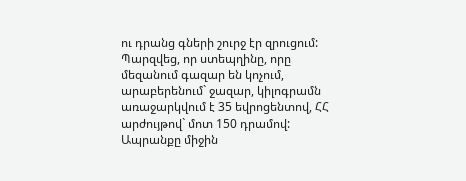ու դրանց գների շուրջ էր զրուցում: Պարզվեց, որ ստեպղինը, որը մեզանում գազար են կոչում, արաբերենում` ջազար, կիլոգրամն առաջարկվում է 35 եվրոցենտով, ՀՀ արժույթով` մոտ 150 դրամով: Ապրանքը միջին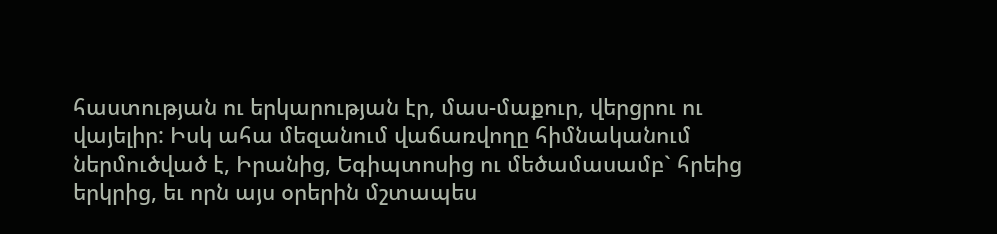հաստության ու երկարության էր, մաս-մաքուր, վերցրու ու վայելիր: Իսկ ահա մեզանում վաճառվողը հիմնականում ներմուծված է, Իրանից, Եգիպտոսից ու մեծամասամբ` հրեից երկրից, եւ որն այս օրերին մշտապես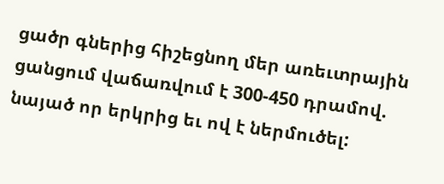ցածր գներից հիշեցնող մեր առեւտրային ցանցում վաճառվում է 300-450 դրամով. նայած որ երկրից եւ ով է ներմուծել: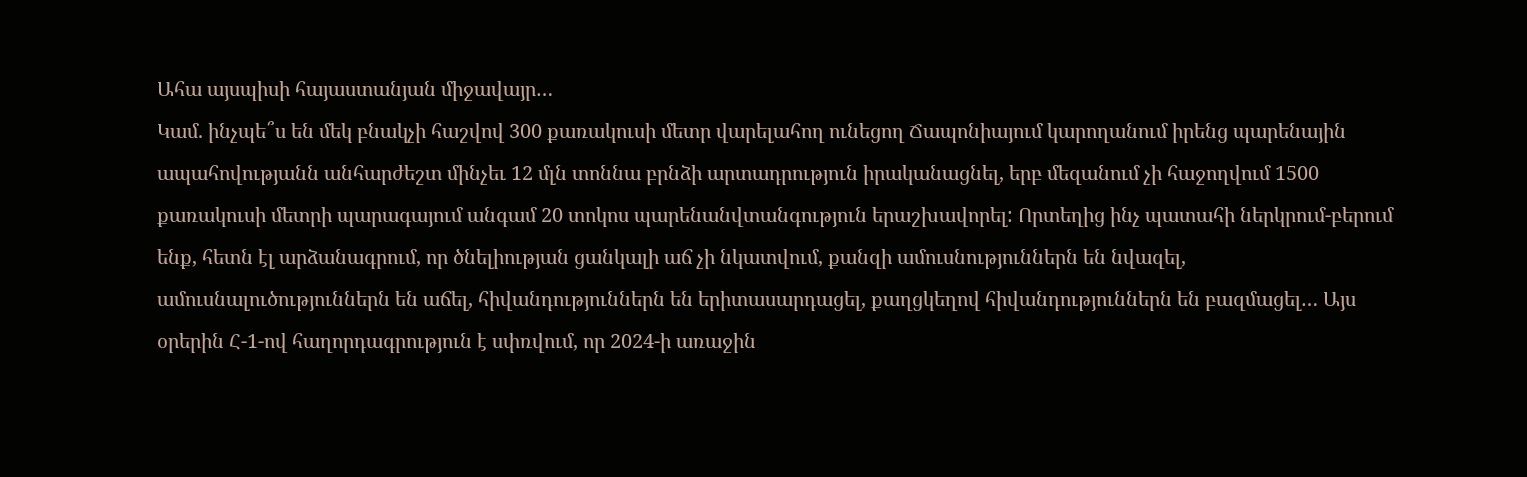Ահա այսպիսի հայաստանյան միջավայր…
Կամ. ինչպե՞ս են մեկ բնակչի հաշվով 300 քառակուսի մետր վարելահող ունեցող Ճապոնիայում կարողանում իրենց պարենային ապահովությանն անհարժեշտ մինչեւ 12 մլն տոննա բրնձի արտադրություն իրականացնել, երբ մեզանում չի հաջողվում 1500 քառակուսի մետրի պարագայում անգամ 20 տոկոս պարենանվտանգություն երաշխավորել: Որտեղից ինչ պատահի ներկրում-բերում ենք, հետն էլ արձանագրում, որ ծնելիության ցանկալի աճ չի նկատվում, քանզի ամուսնություններն են նվազել, ամուսնալուծություններն են աճել, հիվանդություններն են երիտասարդացել, քաղցկեղով հիվանդություններն են բազմացել… Այս օրերին Հ-1-ով հաղորդագրություն է սփռվում, որ 2024-ի առաջին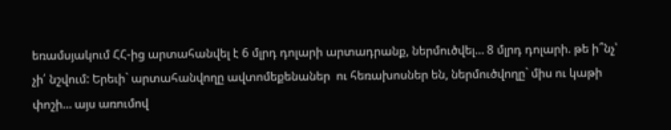եռամսյակում ՀՀ-ից արտահանվել է 6 մլրդ դոլարի արտադրանք, ներմուծվել… 8 մլրդ դոլարի. թե ի՞նչ՝ չի՛ նշվում: Երեւի` արտահանվողը ավտոմեքենաներ  ու հեռախոսներ են, ներմուծվողը` միս ու կաթի փոշի… այս առումով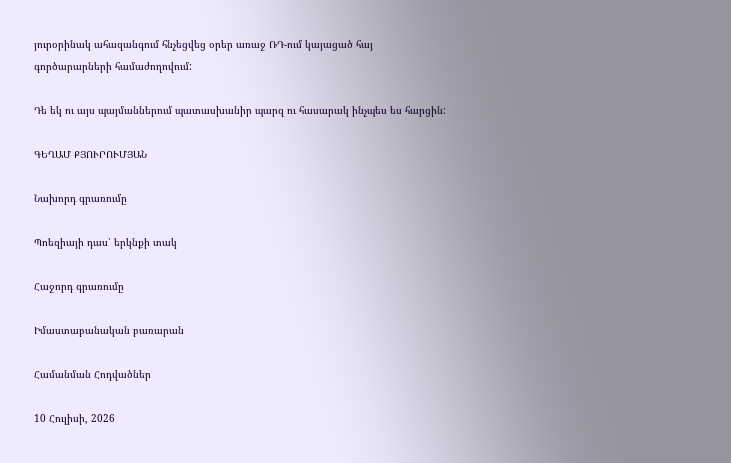յուրօրինակ ահազանգում հնչեցվեց օրեր առաջ ՌԴ-ում կայացած հայ գործարարների համաժողովում:

Դե եկ ու այս պայմաններում պատասխանիր պարզ ու հասարակ ինչպես ես հարցին:

ԳԵՂԱՄ ՔՅՈՒՐՈՒՄՅԱՆ

Նախորդ գրառումը

Պոեզիայի դաս՝ երկնքի տակ

Հաջորդ գրառումը

Իմաստաբանական բառարան

Համանման Հոդվածներ

10 Հուլիսի, 2026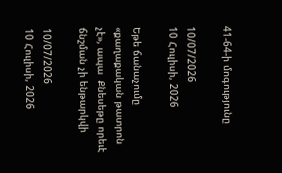41-64-ի մոգությունը

10/07/2026
10 Հուլիսի, 2026

Եթե ճանաչումը «քաղաքական թատրոն չէ», ապա  Քնեսեթը որեւէ ճնշման չի ենթարկվի

10/07/2026
10 Հուլիսի, 2026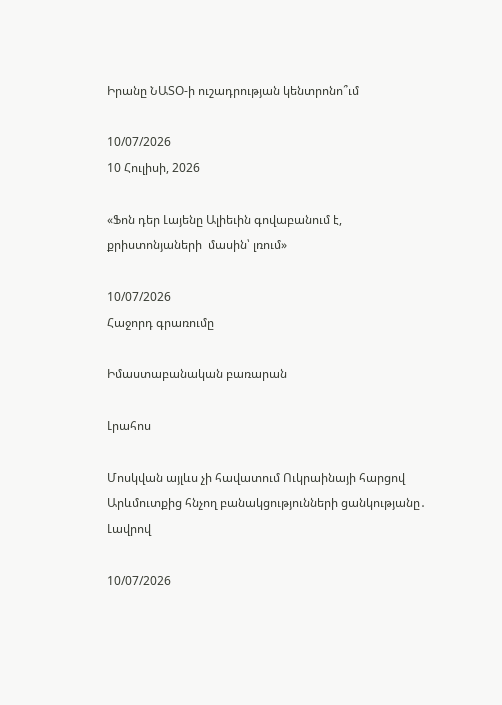Իրանը ՆԱՏՕ-ի ուշադրության կենտրոնո՞ւմ

10/07/2026
10 Հուլիսի, 2026

«Ֆոն դեր Լայենը Ալիեւին գովաբանում է, քրիստոնյաների  մասին՝ լռում»

10/07/2026
Հաջորդ գրառումը

Իմաստաբանական բառարան

Լրահոս

Մոսկվան այլևս չի հավատում Ուկրաինայի հարցով Արևմուտքից հնչող բանակցությունների ցանկությանը․ Լավրով

10/07/2026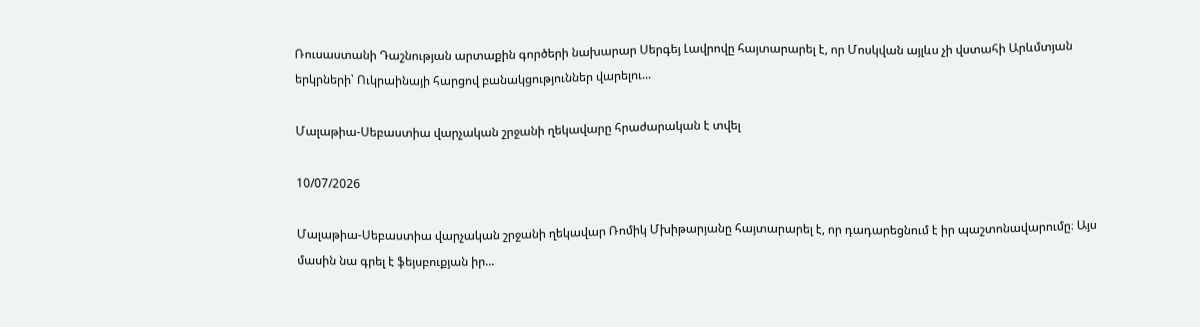Ռուսաստանի Դաշնության արտաքին գործերի նախարար Սերգեյ Լավրովը հայտարարել է, որ Մոսկվան այլևս չի վստահի Արևմտյան երկրների՝ Ուկրաինայի հարցով բանակցություններ վարելու...

Մալաթիա-Սեբաստիա վարչական շրջանի ղեկավարը հրաժարական է տվել

10/07/2026

Մալաթիա-Սեբաստիա վարչական շրջանի ղեկավար Ռոմիկ Մխիթարյանը հայտարարել է, որ դադարեցնում է իր պաշտոնավարումը։ Այս մասին նա գրել է ֆեյսբուքյան իր...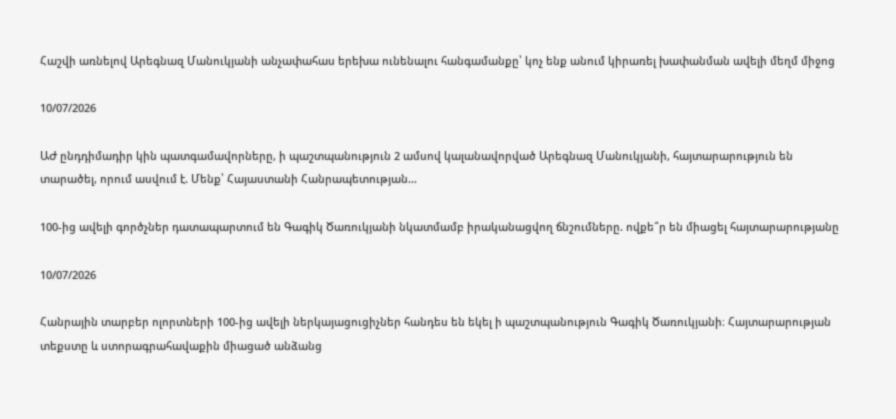Հաշվի առնելով Արեգնազ Մանուկյանի անչափահաս երեխա ունենալու հանգամանքը՝ կոչ ենք անում կիրառել խափանման ավելի մեղմ միջոց

10/07/2026

ԱԺ ընդդիմադիր կին պատգամավորները, ի պաշտպանություն 2 ամսով կալանավորված Արեգնազ Մանուկյանի, հայտարարություն են տարածել, որում ասվում է. Մենք՝ Հայաստանի Հանրապետության...

100-ից ավելի գործչներ դատապարտում են Գագիկ Ծառուկյանի նկատմամբ իրականացվող ճնշումները. ովքե՞ր են միացել հայտարարությանը

10/07/2026

Հանրային տարբեր ոլորտների 100-ից ավելի ներկայացուցիչներ հանդես են եկել ի պաշտպանություն Գագիկ Ծառուկյանի։ Հայտարարության տեքստը և ստորագրահավաքին միացած անձանց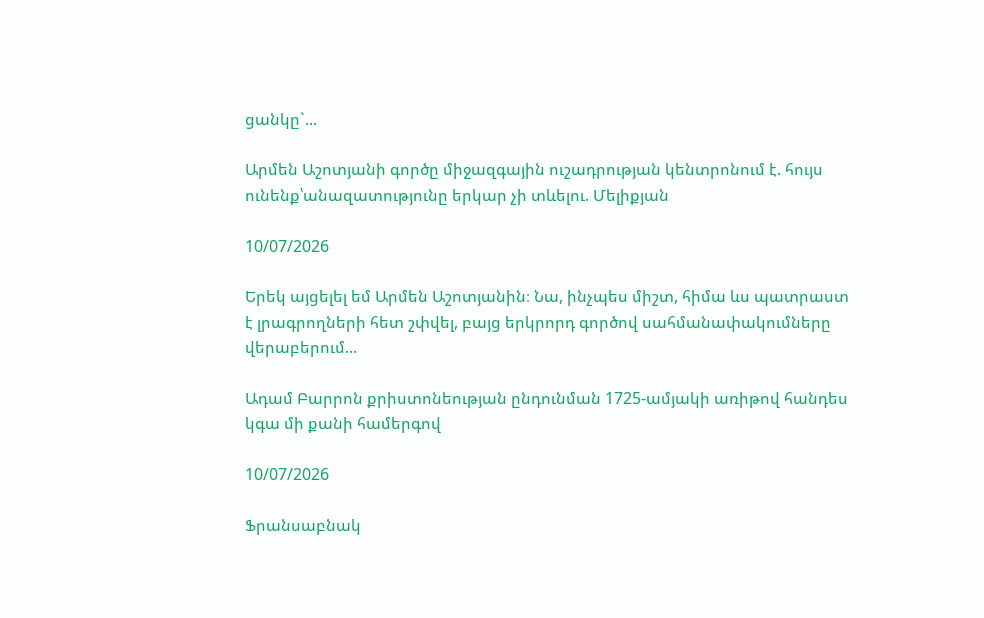ցանկը`...

Արմեն Աշոտյանի գործը միջազգային ուշադրության կենտրոնում է. հույս ունենք՝անազատությունը երկար չի տևելու. Մելիքյան

10/07/2026

Երեկ այցելել եմ Արմեն Աշոտյանին։ Նա, ինչպես միշտ, հիմա ևս պատրաստ է լրագրողների հետ շփվել, բայց երկրորդ գործով սահմանափակումները վերաբերում...

Ադամ Բարրոն քրիստոնեության ընդունման 1725-ամյակի առիթով հանդես կգա մի քանի համերգով

10/07/2026

Ֆրանսաբնակ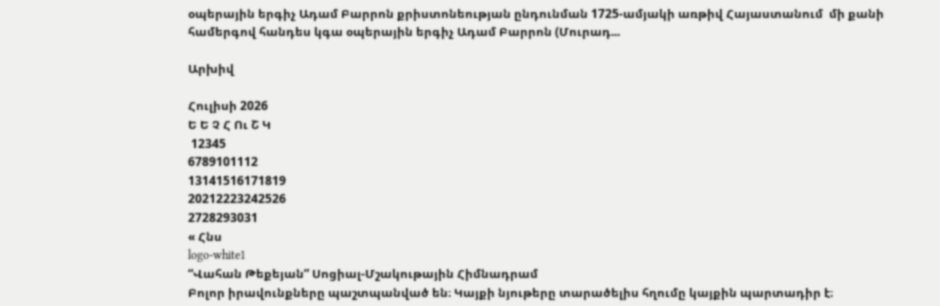օպերային երգիչ Ադամ Բարրոն քրիստոնեության ընդունման 1725-ամյակի առթիվ Հայաստանում  մի քանի համերգով հանդես կգա օպերային երգիչ Ադամ Բարրոն (Մուրադ...

Արխիվ

Հուլիսի 2026
Ե Ե Չ Հ Ու Շ Կ
 12345
6789101112
13141516171819
20212223242526
2728293031
« Հնս
logo-white1
“Վահան Թեքեյան” Սոցիալ-Մշակութային Հիմնադրամ
Բոլոր իրավունքները պաշտպանված են։ Կայքի նյութերը տարածելիս հղումը կայքին պարտադիր է։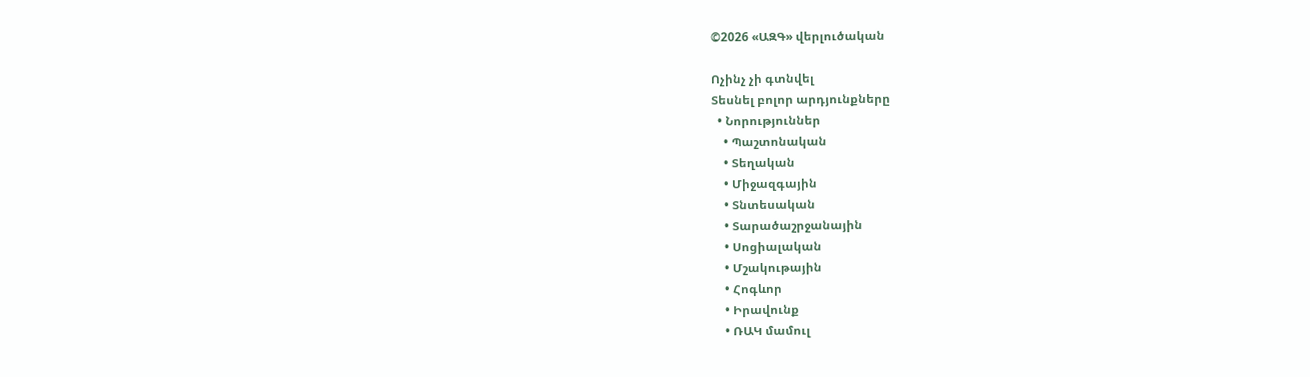©2026 «ԱԶԳ» վերլուծական

Ոչինչ չի գտնվել
Տեսնել բոլոր արդյունքները
  • Նորություններ
    • Պաշտոնական
    • Տեղական
    • Միջազգային
    • Տնտեսական
    • Տարածաշրջանային
    • Սոցիալական
    • Մշակութային
    • Հոգևոր
    • Իրավունք
    • ՌԱԿ մամուլ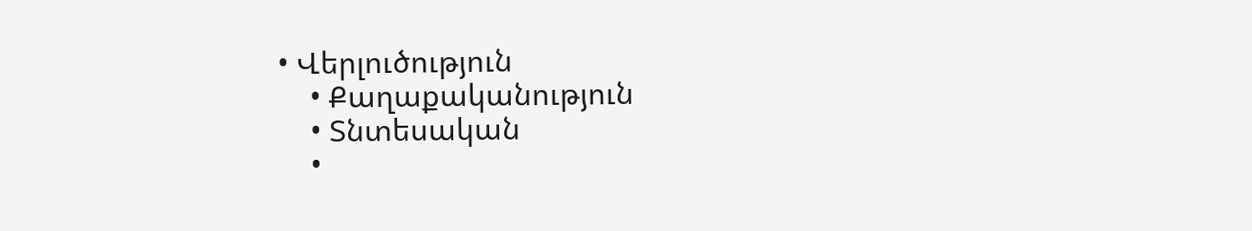• Վերլուծություն
    • Քաղաքականություն
    • Տնտեսական
    •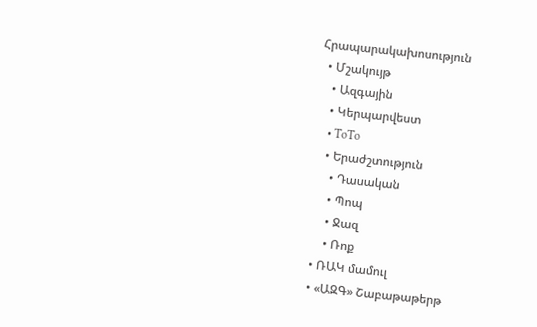Հրապարակախոսություն
  • Մշակույթ
    • Ազգային
    • Կերպարվեստ
    • ToTo
    • Երաժշտություն
      • Դասական
      • Պոպ
      • Ջազ
      • Ռոք
  • ՌԱԿ մամուլ
  • «ԱԶԳ» Շաբաթաթերթ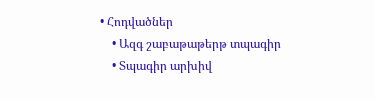• Հոդվածներ
    • Ազգ շաբաթաթերթ տպագիր
    • Տպագիր արխիվ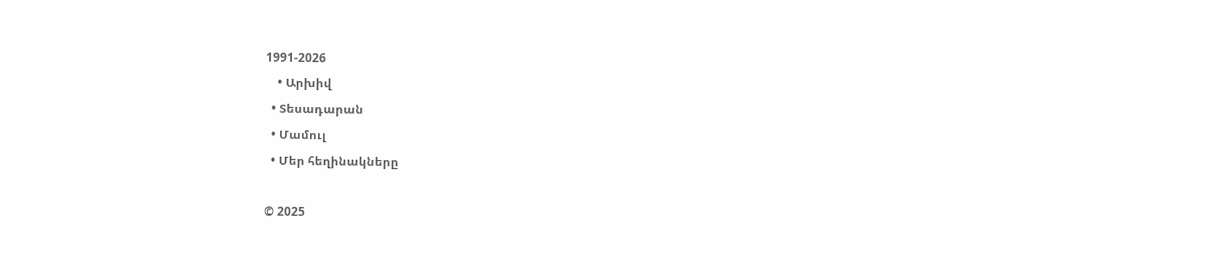1991-2026
    • Արխիվ
  • Տեսադարան
  • Մամուլ
  • Մեր հեղինակները

© 2025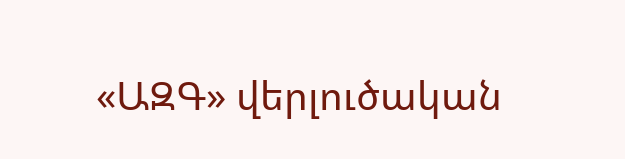«ԱԶԳ» վերլուծական